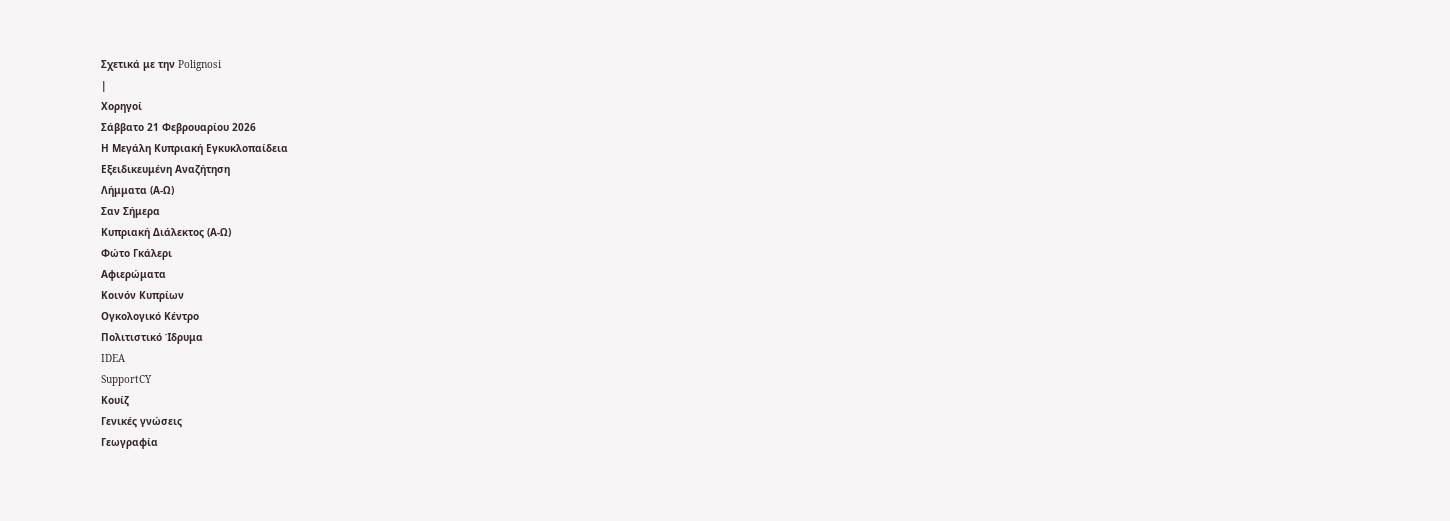Σχετικά με την Polignosi
|
Χορηγοί
Σάββατο 21 Φεβρουαρίου 2026
Η Μεγάλη Κυπριακή Εγκυκλοπαίδεια
Εξειδικευμένη Αναζήτηση
Λήμματα (Α-Ω)
Σαν Σήμερα
Κυπριακή Διάλεκτος (Α-Ω)
Φώτο Γκάλερι
Αφιερώματα
Κοινόν Κυπρίων
Ογκολογικό Κέντρο
Πολιτιστικό Ίδρυμα
IDEA
SupportCY
Κουίζ
Γενικές γνώσεις
Γεωγραφία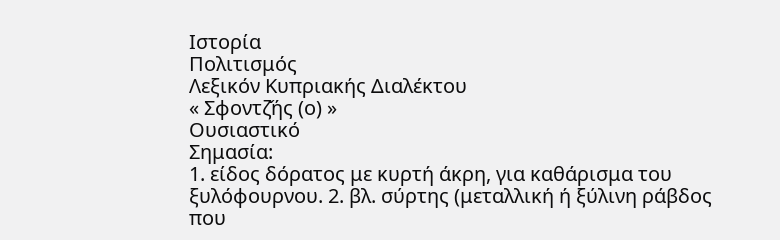Ιστορία
Πολιτισμός
Λεξικόν Κυπριακής Διαλέκτου
« Σφοντζ̌ής (ο) »
Ουσιαστικό
Σημασία:
1. είδος δόρατος με κυρτή άκρη, για καθάρισμα του ξυλόφουρνου. 2. βλ. σύρτης (μεταλλική ή ξύλινη ράβδος που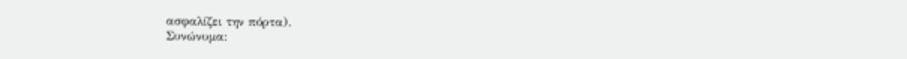ασφαλίζει την πόρτα).
Συνώνυμα: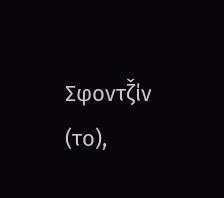Σφοντζ̌ίν (το),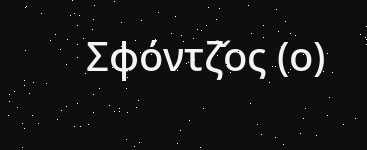Σφόντζ̌ος (ο)